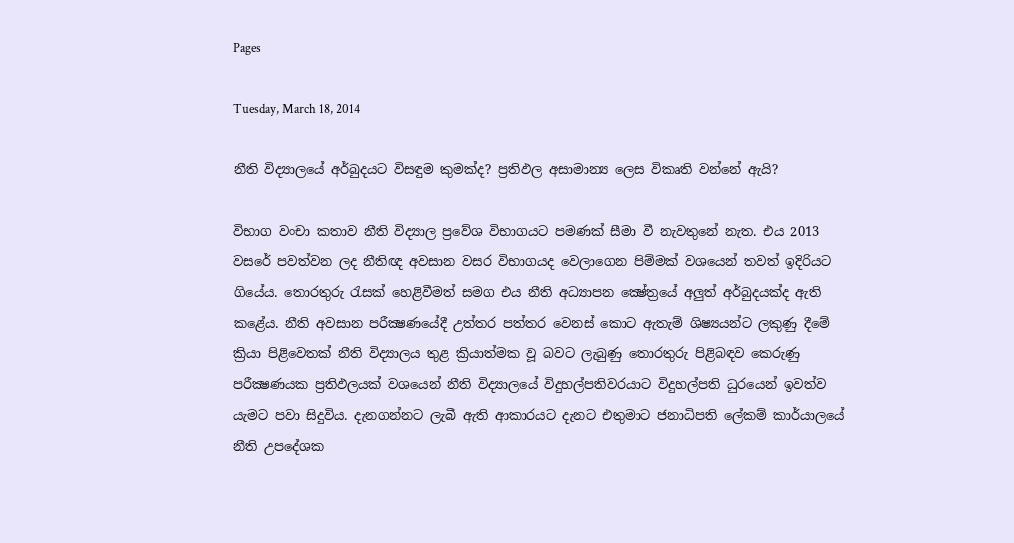Pages

Tuesday, March 18, 2014

නීති විද්‍යාලයේ අර්බුදයට විසඳුම කුමක්‌ද? ප්‍රතිඵල අසාමාන්‍ය ලෙස විකෘති වන්නේ ඇයි?

විභාග වංචා කතාව නීති විද්‍යාල ප්‍රවේශ විභාගයට පමණක්‌ සීමා වී නැවතුනේ නැත. එය 2013 වසරේ පවත්වන ලද නීතිඥ අවසාන වසර විභාගයද වෙලාගෙන පිම්මක්‌ වශයෙන් තවත් ඉදිරියට ගියේය. තොරතුරු රැසක්‌ හෙළිවීමත් සමග එය නීති අධ්‍යාපන ක්‍ෂේත්‍රයේ අලුත් අර්බුදයක්‌ද ඇති කළේය. නීති අවසාන පරීක්‍ෂණයේදී උත්තර පත්තර වෙනස්‌ කොට ඇතැම් ශිෂ්‍යයන්ට ලකුණු දීමේ ක්‍රියා පිළිවෙතක්‌ නීති විද්‍යාලය තුළ ක්‍රියාත්මක වූ බවට ලැබුණු තොරතුරු පිළිබඳව කෙරුණු පරීක්‍ෂණයක ප්‍රතිඵලයක්‌ වශයෙන් නීති විද්‍යාලයේ විදුහල්පතිවරයාට විදුහල්පති ධුරයෙන් ඉවත්ව යැමට පවා සිදුවිය. දැනගන්නට ලැබී ඇති ආකාරයට දැනට එතුමාට ජනාධිපති ලේකම් කාර්යාලයේ නීති උපදේශක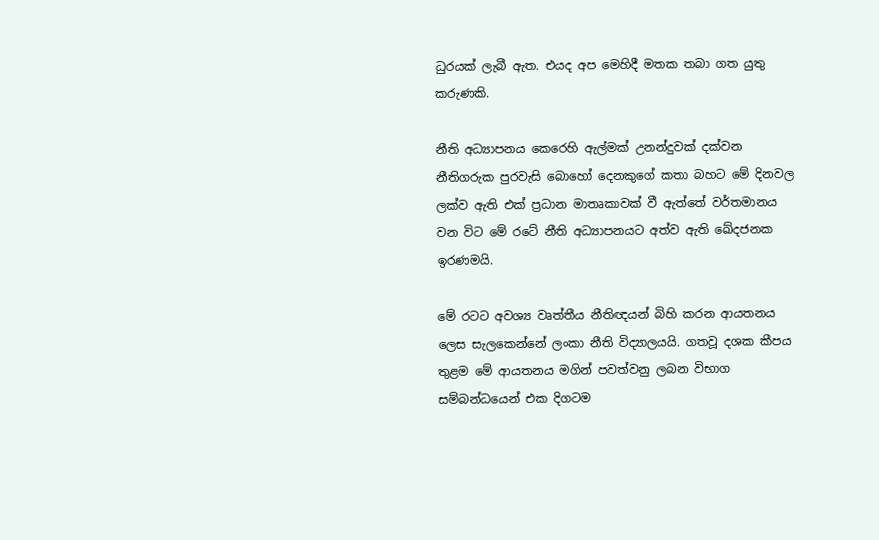ධුරයක්‌ ලැබී ඇත. එයද අප මෙහිදී මතක තබා ගත යුතු කරුණකි.

නීති අධ්‍යාපනය කෙරෙහි ඇල්මක්‌ උනන්දුවක්‌ දක්‌වන නීතිගරුක පුරවැසි බොහෝ දෙනකුගේ කතා බහට මේ දිනවල ලක්‌ව ඇති එක්‌ ප්‍රධාන මාතෘකාවක්‌ වී ඇත්තේ වර්තමානය වන විට මේ රටේ නීති අධ්‍යාපනයට අත්ව ඇති ඛේදජනක ඉරණමයි.

මේ රටට අවශ්‍ය වෘත්තීය නීතිඥයන් බිහි කරන ආයතනය ලෙස සැලකෙන්නේ ලංකා නීති විද්‍යාලයයි. ගතවූ දශක කීපය තුළම මේ ආයතනය මගින් පවත්වනු ලබන විභාග සම්බන්ධයෙන් එක දිගටම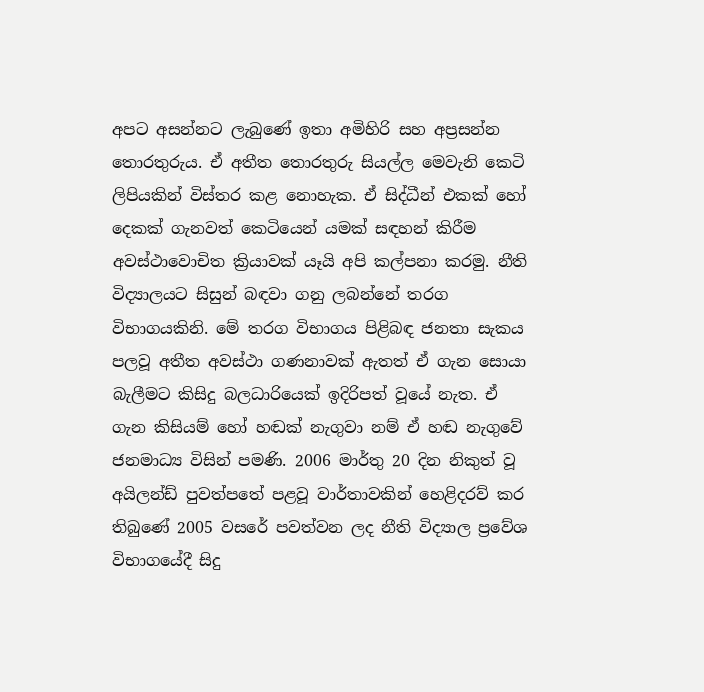අපට අසන්නට ලැබුණේ ඉතා අමිහිරි සහ අප්‍රසන්න තොරතුරුය. ඒ අතීත තොරතුරු සියල්ල මෙවැනි කෙටි ලිපියකින් විස්‌තර කළ නොහැක. ඒ සිද්ධීන් එකක්‌ හෝ දෙකක්‌ ගැනවත් කෙටියෙන් යමක්‌ සඳහන් කිරීම අවස්‌ථාවොචිත ක්‍රියාවක්‌ යෑයි අපි කල්පනා කරමු. නීති විද්‍යාලයට සිසුන් බඳවා ගනු ලබන්නේ තරග විභාගයකිනි. මේ තරග විභාගය පිළිබඳ ජනතා සැකය පලවූ අතීත අවස්‌ථා ගණනාවක්‌ ඇතත් ඒ ගැන සොයා බැලීමට කිසිදු බලධාරියෙක්‌ ඉදිරිපත් වූයේ නැත. ඒ ගැන කිසියම් හෝ හඬක්‌ නැගුවා නම් ඒ හඬ නැගුවේ ජනමාධ්‍ය විසින් පමණි. 2006 මාර්තු 20 දින නිකුත් වූ අයිලන්ඩ් පුවත්පතේ පළවූ වාර්තාවකින් හෙළිදරව් කර තිබුණේ 2005 වසරේ පවත්වන ලද නීති විද්‍යාල ප්‍රවේශ විභාගයේදී සිදු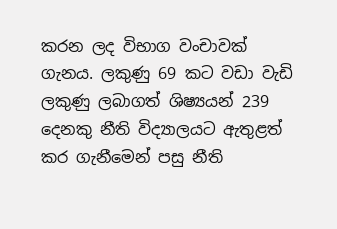කරන ලද විභාග වංචාවක්‌ ගැනය. ලකුණු 69 කට වඩා වැඩි ලකුණු ලබාගත් ශිෂ්‍යයන් 239 දෙනකු නීති විද්‍යාලයට ඇතුළත් කර ගැනීමෙන් පසු නීති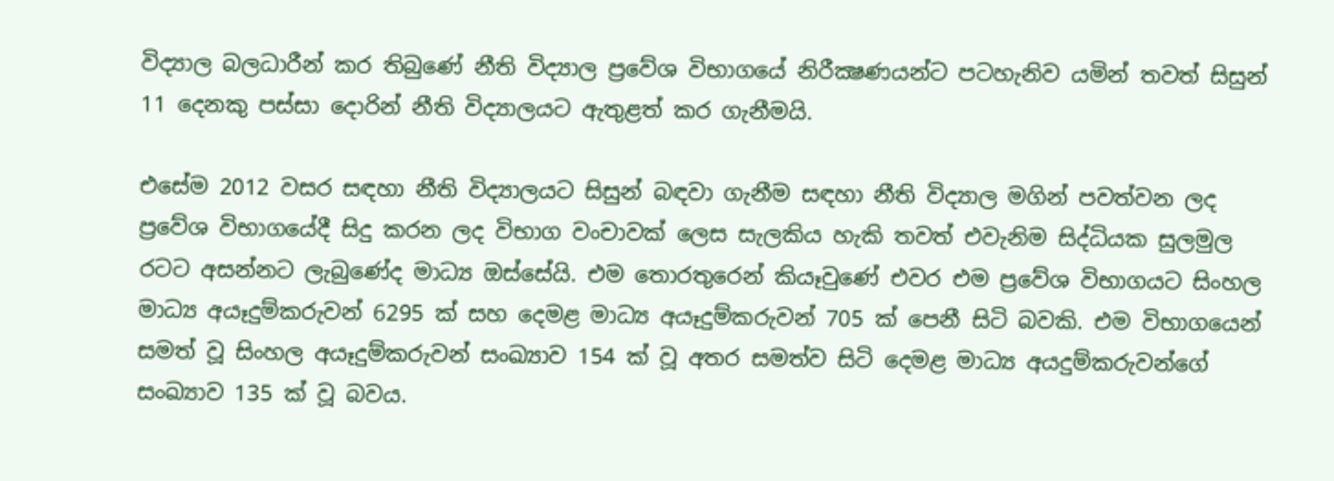විද්‍යාල බලධාරීන් කර තිබුණේ නීති විද්‍යාල ප්‍රවේශ විභාගයේ නිරීක්‍ෂණයන්ට පටහැනිව යමින් තවත් සිසුන් 11 දෙනකු පස්‌සා දොරින් නීති විද්‍යාලයට ඇතුළත් කර ගැනීමයි.

එසේම 2012 වසර සඳහා නීති විද්‍යාලයට සිසුන් බඳවා ගැනීම සඳහා නීති විද්‍යාල මගින් පවත්වන ලද ප්‍රවේශ විභාගයේදී සිදු කරන ලද විභාග වංචාවක්‌ ලෙස සැලකිය හැකි තවත් එවැනිම සිද්ධියක සුලමුල රටට අසන්නට ලැබුණේද මාධ්‍ය ඔස්‌සේයි. එම තොරතුරෙන් කියෑවුණේ එවර එම ප්‍රවේශ විභාගයට සිංහල මාධ්‍ය අයෑදුම්කරුවන් 6295 ක්‌ සහ දෙමළ මාධ්‍ය අයෑදුම්කරුවන් 705 ක්‌ පෙනී සිටි බවකි. එම විභාගයෙන් සමත් වූ සිංහල අයෑදුම්කරුවන් සංඛ්‍යාව 154 ක්‌ වූ අතර සමත්ව සිටි දෙමළ මාධ්‍ය අයදුම්කරුවන්ගේ සංඛ්‍යාව 135 ක්‌ වූ බවය.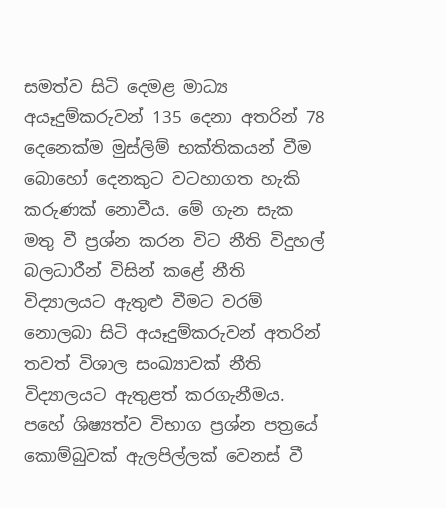සමත්ව සිටි දෙමළ මාධ්‍ය අයෑදුම්කරුවන් 135 දෙනා අතරින් 78 දෙනෙක්‌ම මුස්‌ලිම් භක්‌තිකයන් වීම බොහෝ දෙනකුට වටහාගත හැකි කරුණක්‌ නොවීය. මේ ගැන සැක මතු වී ප්‍රශ්න කරන විට නීති විදුහල් බලධාරීන් විසින් කළේ නීති විද්‍යාලයට ඇතුළු වීමට වරම් නොලබා සිටි අයෑදුම්කරුවන් අතරින් තවත් විශාල සංඛ්‍යාවක්‌ නීති විද්‍යාලයට ඇතුළත් කරගැනීමය. පහේ ශිෂ්‍යත්ව විභාග ප්‍රශ්න පත්‍රයේ කොම්බුවක්‌ ඇලපිල්ලක්‌ වෙනස්‌ වී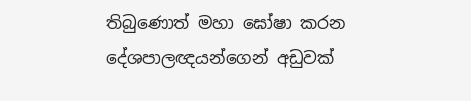තිබුණොත් මහා ඝෝෂා කරන දේශපාලඥයන්ගෙන් අඩුවක්‌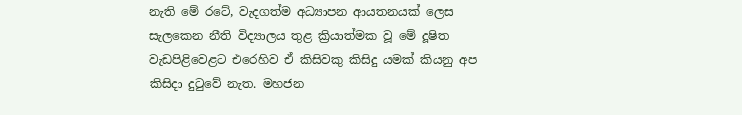නැති මේ රටේ, වැදගත්ම අධ්‍යාපන ආයතනයක්‌ ලෙස සැලකෙන නීති විද්‍යාලය තුළ ක්‍රියාත්මක වූ මේ දූෂිත වැඩපිළිවෙළට එරෙහිව ඒ කිසිවකු කිසිදු යමක්‌ කියනු අප කිසිදා දුටුවේ නැත. මහජන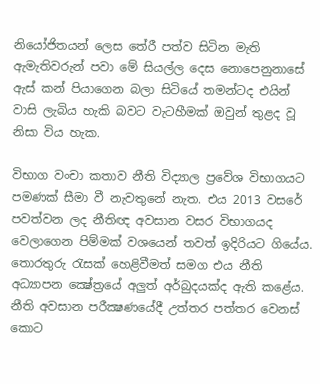නියෝජිතයන් ලෙස තේරී පත්ව සිටින මැති ඇමැතිවරුන් පවා මේ සියල්ල දෙස නොපෙනුනාසේ ඇස්‌ කන් පියාගෙන බලා සිටියේ තමන්ටද එයින් වාසි ලැබිය හැකි බවට වැටහීමක්‌ ඔවුන් තුළද වූ නිසා විය හැක.

විභාග වංචා කතාව නීති විද්‍යාල ප්‍රවේශ විභාගයට පමණක්‌ සීමා වී නැවතුනේ නැත. එය 2013 වසරේ පවත්වන ලද නීතිඥ අවසාන වසර විභාගයද වෙලාගෙන පිම්මක්‌ වශයෙන් තවත් ඉදිරියට ගියේය. තොරතුරු රැසක්‌ හෙළිවීමත් සමග එය නීති අධ්‍යාපන ක්‍ෂේත්‍රයේ අලුත් අර්බුදයක්‌ද ඇති කළේය. නීති අවසාන පරීක්‍ෂණයේදී උත්තර පත්තර වෙනස්‌ කොට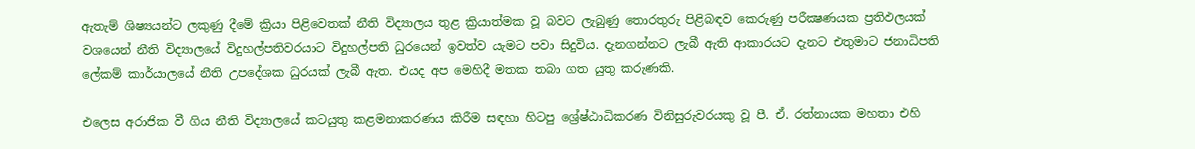ඇතැම් ශිෂ්‍යයන්ට ලකුණු දීමේ ක්‍රියා පිළිවෙතක්‌ නීති විද්‍යාලය තුළ ක්‍රියාත්මක වූ බවට ලැබුණු තොරතුරු පිළිබඳව කෙරුණු පරීක්‍ෂණයක ප්‍රතිඵලයක්‌ වශයෙන් නීති විද්‍යාලයේ විදුහල්පතිවරයාට විදුහල්පති ධුරයෙන් ඉවත්ව යැමට පවා සිදුවිය. දැනගන්නට ලැබී ඇති ආකාරයට දැනට එතුමාට ජනාධිපති ලේකම් කාර්යාලයේ නීති උපදේශක ධුරයක්‌ ලැබී ඇත. එයද අප මෙහිදී මතක තබා ගත යුතු කරුණකි.

එලෙස අරාජික වී ගිය නීති විද්‍යාලයේ කටයුතු කළමනාකරණය කිරීම සඳහා හිටපු ශ්‍රේෂ්ඨාධිකරණ විනිසුරුවරයකු වූ පී. ඒ. රත්නායක මහතා එහි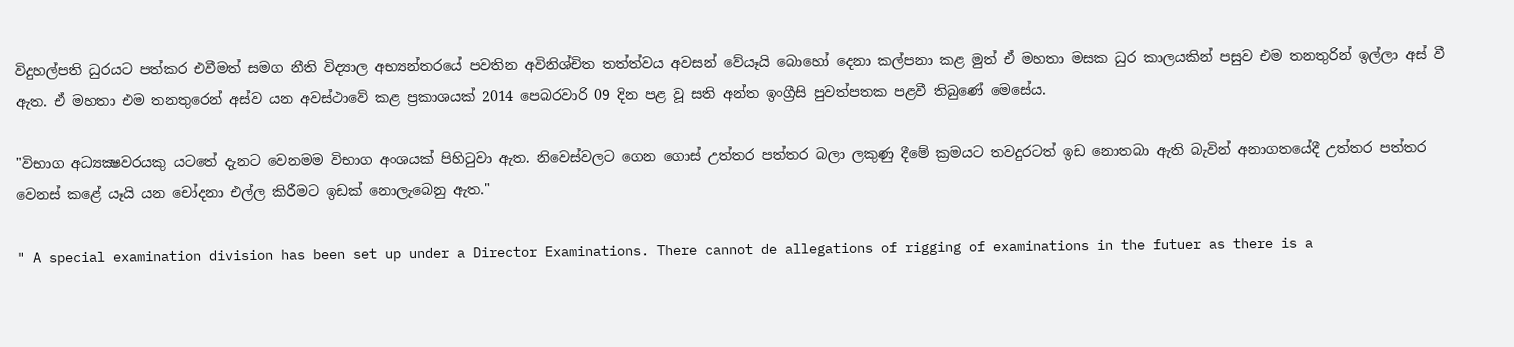විදුහල්පති ධුරයට පත්කර එවීමත් සමග නීති විද්‍යාල අභ්‍යන්තරයේ පවතින අවිනිශ්චිත තත්ත්වය අවසන් වේයෑයි බොහෝ දෙනා කල්පනා කළ මුත් ඒ මහතා මසක ධුර කාලයකින් පසුව එම තනතුරින් ඉල්ලා අස්‌ වී ඇත. ඒ මහතා එම තනතුරෙන් අස්‌ව යන අවස්‌ථාවේ කළ ප්‍රකාශයක්‌ 2014 පෙබරවාරි 09 දින පළ වූ සති අන්ත ඉංග්‍රීසි පුවත්පතක පළවී තිබුණේ මෙසේය.

"විභාග අධ්‍යක්‍ෂවරයකු යටතේ දැනට වෙනමම විභාග අංශයක්‌ පිහිටුවා ඇත. නිවෙස්‌වලට ගෙන ගොස්‌ උත්තර පත්තර බලා ලකුණු දීමේ ක්‍රමයට තවදුරටත් ඉඩ නොතබා ඇති බැවින් අනාගතයේදී උත්තර පත්තර වෙනස්‌ කළේ යෑයි යන චෝදනා එල්ල කිරීමට ඉඩක්‌ නොලැබෙනු ඇත."

" A special examination division has been set up under a Director Examinations. There cannot de allegations of rigging of examinations in the futuer as there is a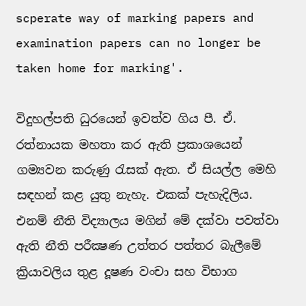scperate way of marking papers and examination papers can no longer be taken home for marking'.

විදුහල්පති ධුරයෙන් ඉවත්ව ගිය පී. ඒ. රත්නායක මහතා කර ඇති ප්‍රකාශයෙන් ගම්‍යවන කරුණු රැසක්‌ ඇත. ඒ සියල්ල මෙහි සඳහන් කළ යුතු නැහැ. එකක්‌ පැහැදිලිය. එනම් නීති විද්‍යාලය මගින් මේ දක්‌වා පවත්වා ඇති නීති පරීක්‍ෂණ උත්තර පත්තර බැලීමේ ක්‍රියාවලිය තුළ දූෂණ වංචා සහ විභාග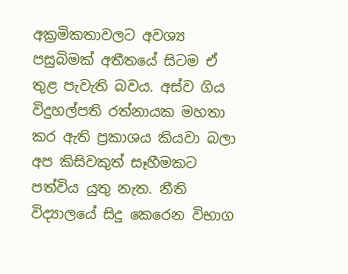අක්‍රමිකතාවලට අවශ්‍ය පසුබිමක්‌ අතීතයේ සිටම ඒ තුළ පැවැති බවය. අස්‌ව ගිය විදුහල්පති රත්නායක මහතා කර ඇති ප්‍රකාශය කියවා බලා අප කිසිවකුත් සෑහීමකට පත්විය යුතු නැත. නීති විද්‍යාලයේ සිදු කෙරෙන විභාග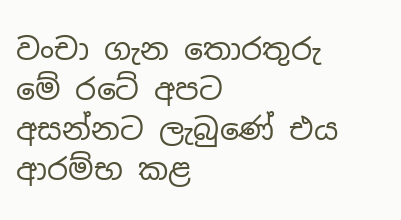වංචා ගැන තොරතුරු මේ රටේ අපට අසන්නට ලැබුණේ එය ආරම්භ කළ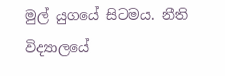මුල් යුගයේ සිටමය. නීති විද්‍යාලයේ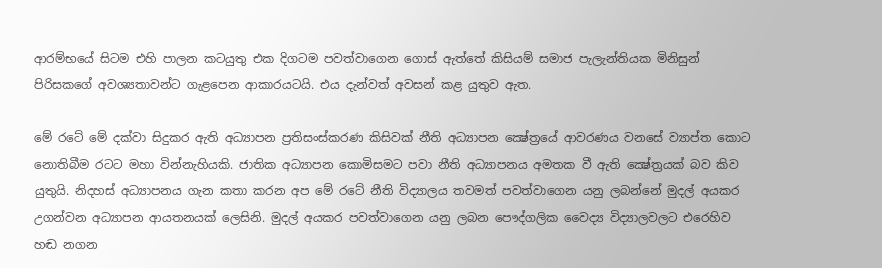ආරම්භයේ සිටම එහි පාලන කටයුතු එක දිගටම පවත්වාගෙන ගොස්‌ ඇත්තේ කිසියම් සමාජ පැලැන්තියක මිනිසුන් පිරිසකගේ අවශ්‍යතාවන්ට ගැළපෙන ආකාරයටයි. එය දැන්වත් අවසන් කළ යුතුව ඇත.

මේ රටේ මේ දක්‌වා සිදුකර ඇති අධ්‍යාපන ප්‍රතිසංස්‌කරණ කිසිවක්‌ නීති අධ්‍යාපන ක්‍ෂේත්‍රයේ ආවරණය වනසේ ව්‍යාප්ත කොට නොතිබීම රටට මහා වින්නැහියකි. ජාතික අධ්‍යාපන කොමිසමට පවා නීති අධ්‍යාපනය අමතක වී ඇති ක්‍ෂේත්‍රයක්‌ බව කිව යුතුයි. නිදහස්‌ අධ්‍යාපනය ගැන කතා කරන අප මේ රටේ නීති විද්‍යාලය තවමත් පවත්වාගෙන යනු ලබන්නේ මුදල් අයකර උගන්වන අධ්‍යාපන ආයතනයක්‌ ලෙසිනි. මුදල් අයකර පවත්වාගෙන යනු ලබන පෞද්ගලික වෛද්‍ය විද්‍යාලවලට එරෙහිව හඬ නගන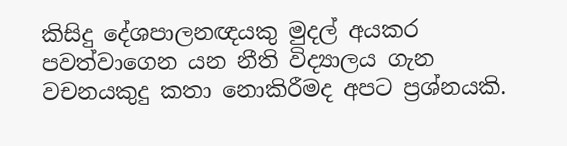කිසිදු දේශපාලනඥයකු මුදල් අයකර පවත්වාගෙන යන නීති විද්‍යාලය ගැන වචනයකුදු කතා නොකිරීමද අපට ප්‍රශ්නයකි.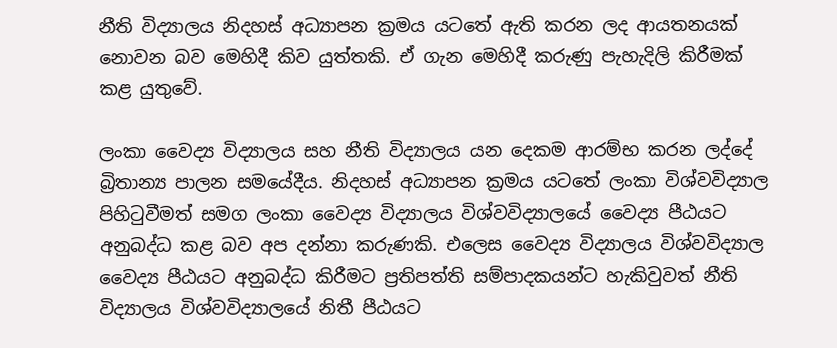නීති විද්‍යාලය නිදහස්‌ අධ්‍යාපන ක්‍රමය යටතේ ඇති කරන ලද ආයතනයක්‌ නොවන බව මෙහිදී කිව යුත්තකි. ඒ ගැන මෙහිදී කරුණු පැහැදිලි කිරීමක්‌ කළ යුතුවේ.

ලංකා වෛද්‍ය විද්‍යාලය සහ නීති විද්‍යාලය යන දෙකම ආරම්භ කරන ලද්දේ බ්‍රිතාන්‍ය පාලන සමයේදීය. නිදහස්‌ අධ්‍යාපන ක්‍රමය යටතේ ලංකා විශ්වවිද්‍යාල පිහිටුවීමත් සමග ලංකා වෛද්‍ය විද්‍යාලය විශ්වවිද්‍යාලයේ වෛද්‍ය පීඨයට අනුබද්ධ කළ බව අප දන්නා කරුණකි. එලෙස වෛද්‍ය විද්‍යාලය විශ්වවිද්‍යාල වෛද්‍ය පීඨයට අනුබද්ධ කිරීමට ප්‍රතිපත්ති සම්පාදකයන්ට හැකිවුවත් නීති විද්‍යාලය විශ්වවිද්‍යාලයේ නිතී පීඨයට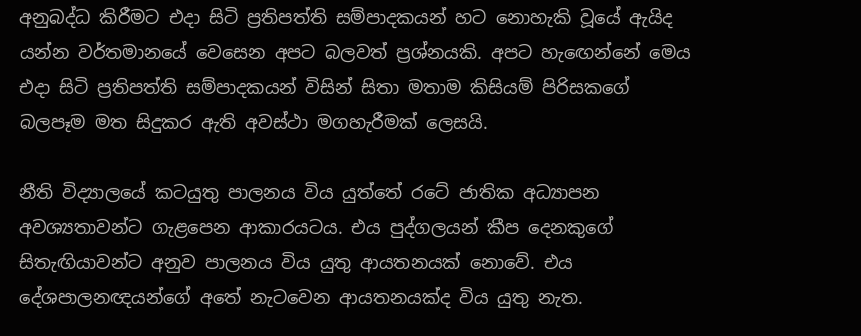අනුබද්ධ කිරීමට එදා සිටි ප්‍රතිපත්ති සම්පාදකයන් හට නොහැකි වූයේ ඇයිද යන්න වර්තමානයේ වෙසෙන අපට බලවත් ප්‍රශ්නයකි. අපට හැඟෙන්නේ මෙය එදා සිටි ප්‍රතිපත්ති සම්පාදකයන් විසින් සිතා මතාම කිසියම් පිරිසකගේ බලපෑම මත සිදුකර ඇති අවස්‌ථා මගහැරීමක්‌ ලෙසයි.

නීති විද්‍යාලයේ කටයුතු පාලනය විය යුත්තේ රටේ ජාතික අධ්‍යාපන අවශ්‍යතාවන්ට ගැළපෙන ආකාරයටය. එය පුද්ගලයන් කීප දෙනකුගේ සිතැඟියාවන්ට අනුව පාලනය විය යුතු ආයතනයක්‌ නොවේ. එය දේශපාලනඥයන්ගේ අතේ නැටවෙන ආයතනයක්‌ද විය යුතු නැත.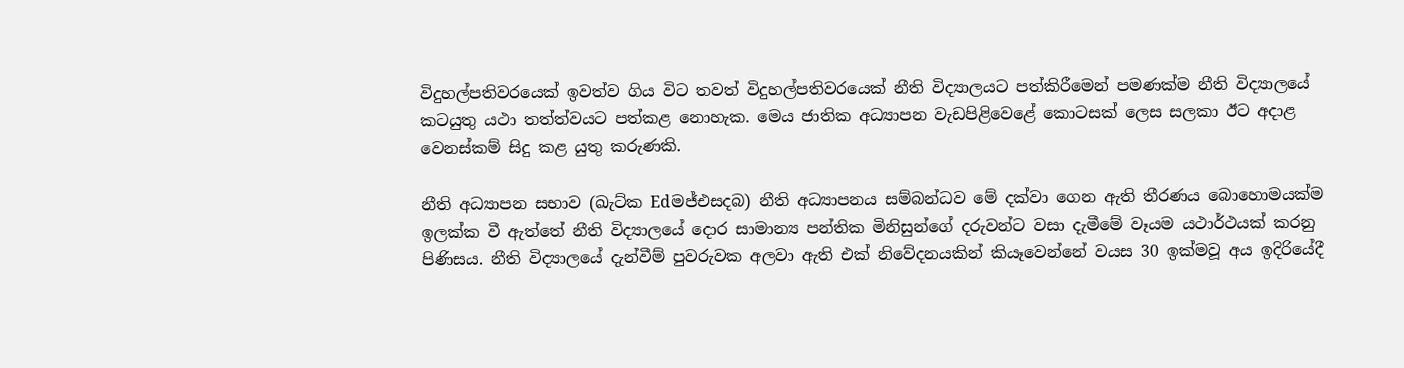විදුහල්පතිවරයෙක්‌ ඉවත්ව ගිය විට තවත් විදුහල්පතිවරයෙක්‌ නීති විද්‍යාලයට පත්කිරීමෙන් පමණක්‌ම නීති විද්‍යාලයේ කටයුතු යථා තත්ත්වයට පත්කළ නොහැක. මෙය ජාතික අධ්‍යාපන වැඩපිළිවෙළේ කොටසක්‌ ලෙස සලකා ඊට අදාළ වෙනස්‌කම් සිදු කළ යුතු කරුණකි.

නීති අධ්‍යාපන සභාව (ඛැට්‌ක Edමජ්එසදබ) නීති අධ්‍යාපනය සම්බන්ධව මේ දක්‌වා ගෙන ඇති තීරණය බොහොමයක්‌ම ඉලක්‌ක වී ඇත්තේ නීති විද්‍යාලයේ දොර සාමාන්‍ය පන්තික මිනිසුන්ගේ දරුවන්ට වසා දැමීමේ වෑයම යථාර්ථයක්‌ කරනු පිණිසය. නීති විද්‍යාලයේ දැන්වීම් පුවරුවක අලවා ඇති එක්‌ නිවේදනයකින් කියෑවෙන්නේ වයස 30 ඉක්‌මවූ අය ඉදිරියේදී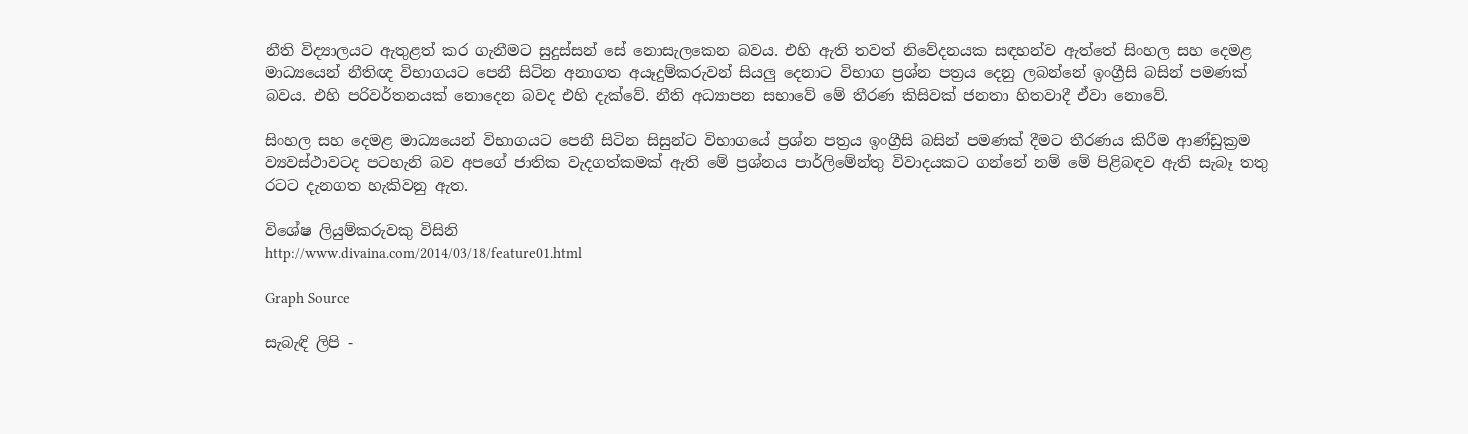නීති විද්‍යාලයට ඇතුළත් කර ගැනීමට සුදුස්‌සන් සේ නොසැලකෙන බවය. එහි ඇති තවත් නිවේදනයක සඳහන්ව ඇත්තේ සිංහල සහ දෙමළ මාධ්‍යයෙන් නීතිඥ විභාගයට පෙනී සිටින අනාගත අයෑදුම්කරුවන් සියලු දෙනාට විභාග ප්‍රශ්න පත්‍රය දෙනු ලබන්නේ ඉංග්‍රීසි බසින් පමණක්‌ බවය. එහි පරිවර්තනයක්‌ නොදෙන බවද එහි දැක්‌වේ. නීති අධ්‍යාපන සභාවේ මේ තීරණ කිසිවක්‌ ජනතා හිතවාදී ඒවා නොවේ.

සිංහල සහ දෙමළ මාධ්‍යයෙන් විභාගයට පෙනී සිටින සිසුන්ට විභාගයේ ප්‍රශ්න පත්‍රය ඉංග්‍රීසි බසින් පමණක්‌ දීමට තීරණය කිරීම ආණ්‌ඩුක්‍රම ව්‍යවස්‌ථාවටද පටහැනි බව අපගේ ජාතික වැදගත්කමක්‌ ඇති මේ ප්‍රශ්නය පාර්ලිමේන්තු විවාදයකට ගන්නේ නම් මේ පිළිබඳව ඇති සැබෑ තතු රටට දැනගත හැකිවනු ඇත.

විශේෂ ලියුම්කරුවකු විසිනි
http://www.divaina.com/2014/03/18/feature01.html

Graph Source

සැබැඳි ලිපි -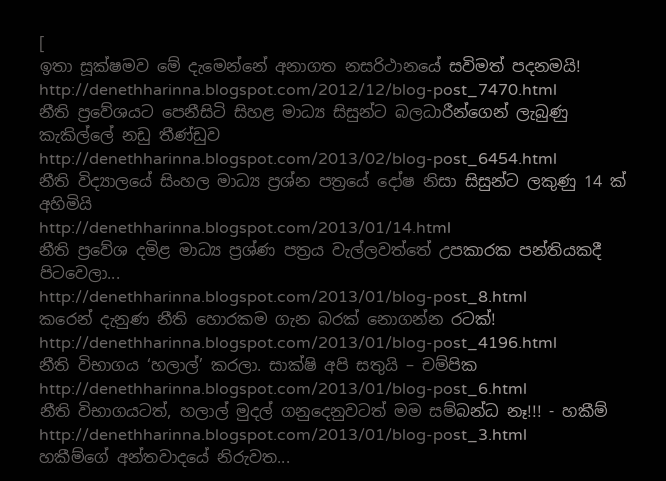[
ඉතා සූක්ෂමව මේ දැමෙන්නේ අනාගත නසරිථානයේ සවිමත් පදනමයි!
http://denethharinna.blogspot.com/2012/12/blog-post_7470.html
නීති ප්‍රවේශයට පෙනීසිටි සිහළ මාධ්‍ය සිසුන්ට බලධාරීන්ගෙන් ලැබුණු කැකිල්ලේ නඩු තීණ්ඩුව
http://denethharinna.blogspot.com/2013/02/blog-post_6454.html
නීති විද්‍යාලයේ සිංහල මාධ්‍ය ප්‍රශ්න පත්‍රයේ දෝෂ නිසා සිසුන්ට ලකුණු 14 ක්‌ අහිමියි
http://denethharinna.blogspot.com/2013/01/14.html
නීති ප්‍රවේශ දමිළ මාධ්‍ය ප්‍රශ්ණ පත්‍රය වැල්ලවත්තේ උපකාරක පන්තියකදී පිටවෙලා...
http://denethharinna.blogspot.com/2013/01/blog-post_8.html
කරෙන් දැනුණ නීති හොරකම ගැන බරක්‌ නොගන්න රටක්‌!
http://denethharinna.blogspot.com/2013/01/blog-post_4196.html
නීති විභාගය ‘හලාල්’ කරලා. සාක්ෂි අපි සතුයි – චම්පික
http://denethharinna.blogspot.com/2013/01/blog-post_6.html
නීති විභාගයටත්, හලාල් මුදල් ගනුදෙනුවටත් මම සම්බන්ධ නෑ!!! - හකීම්
http://denethharinna.blogspot.com/2013/01/blog-post_3.html
හකීම්ගේ අන්තවාදයේ නිරුවත...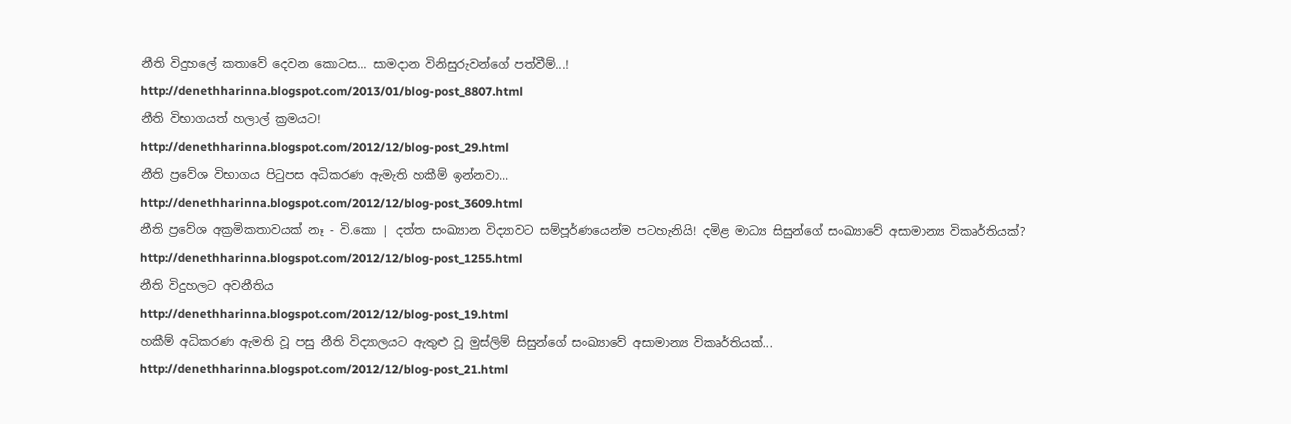නීති විදුහලේ කතාවේ දෙවන කොටස... සාමදාන විනිසුරුවන්ගේ පත්වීම්...!
http://denethharinna.blogspot.com/2013/01/blog-post_8807.html
නීති විභාගයත් හලාල් ක්‍රමයට!
http://denethharinna.blogspot.com/2012/12/blog-post_29.html
නීති ප්‍රවේශ විභාගය පිටුපස අධිකරණ ඇමැති හකීම් ඉන්නවා...
http://denethharinna.blogspot.com/2012/12/blog-post_3609.html
නීති ප්‍රවේශ අක්‍රමිකතාවයක් නෑ - වි.කො | දත්ත සංඛ්‍යාන විද්‍යාවට සම්පූර්ණයෙන්ම පටහැනියි! දමිළ මාධ්‍ය සිසුන්ගේ සංඛ්‍යාවේ අසාමාන්‍ය විකෘර්තියක්?
http://denethharinna.blogspot.com/2012/12/blog-post_1255.html
නීති විදුහලට අවනීතිය
http://denethharinna.blogspot.com/2012/12/blog-post_19.html
හකීම් අධිකරණ ඇමති වූ පසු නීති විද්‍යාලයට ඇතුළු වූ මුස්ලිම් සිසුන්ගේ සංඛ්‍යාවේ අසාමාන්‍ය විකෘර්තියක්...
http://denethharinna.blogspot.com/2012/12/blog-post_21.html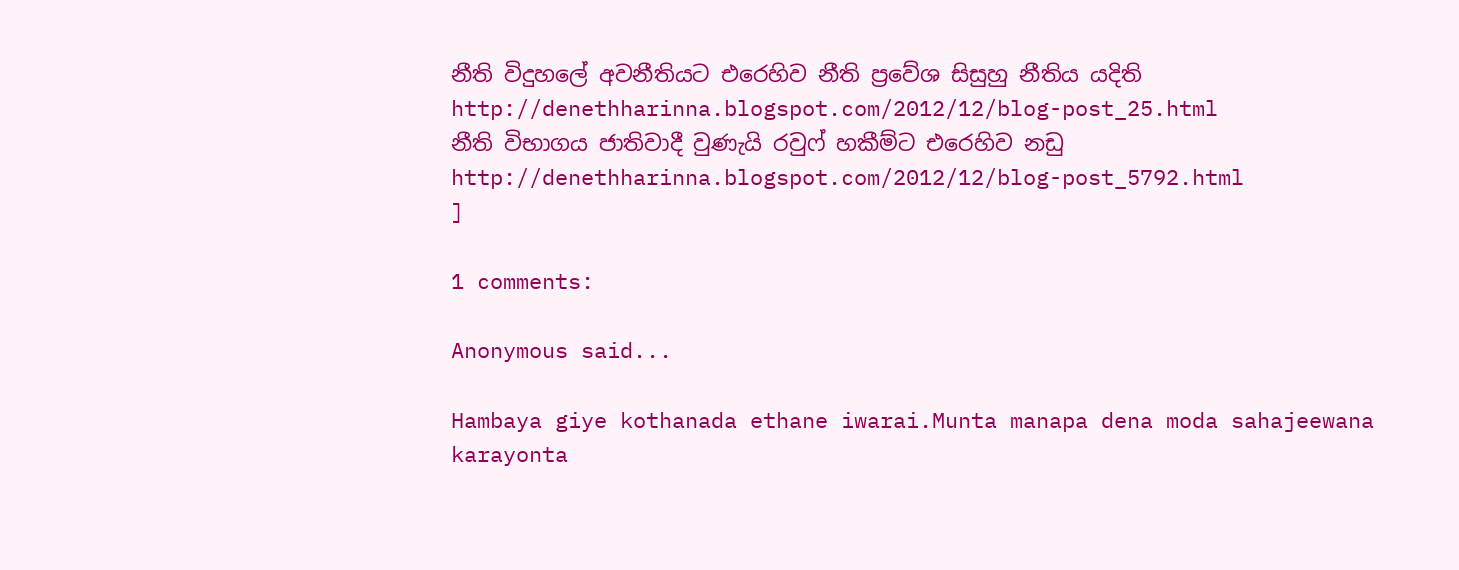නීති විදුහලේ අවනීතියට එරෙහිව නීති ප්‍රවේශ සිසුහු නීතිය යදිති
http://denethharinna.blogspot.com/2012/12/blog-post_25.html
නීති විභාගය ජාතිවාදී වුණැයි රවුෆ් හකීම්ට එරෙහිව නඩු
http://denethharinna.blogspot.com/2012/12/blog-post_5792.html
]

1 comments:

Anonymous said...

Hambaya giye kothanada ethane iwarai.Munta manapa dena moda sahajeewana karayonta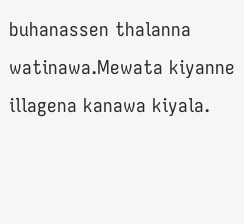buhanassen thalanna watinawa.Mewata kiyanne illagena kanawa kiyala.